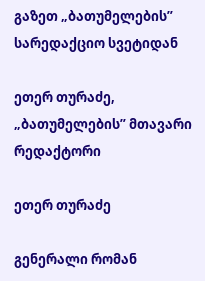გაზეთ „ბათუმელების” სარედაქციო სვეტიდან

ეთერ თურაძე, „ბათუმელების” მთავარი რედაქტორი

ეთერ თურაძე

გენერალი რომან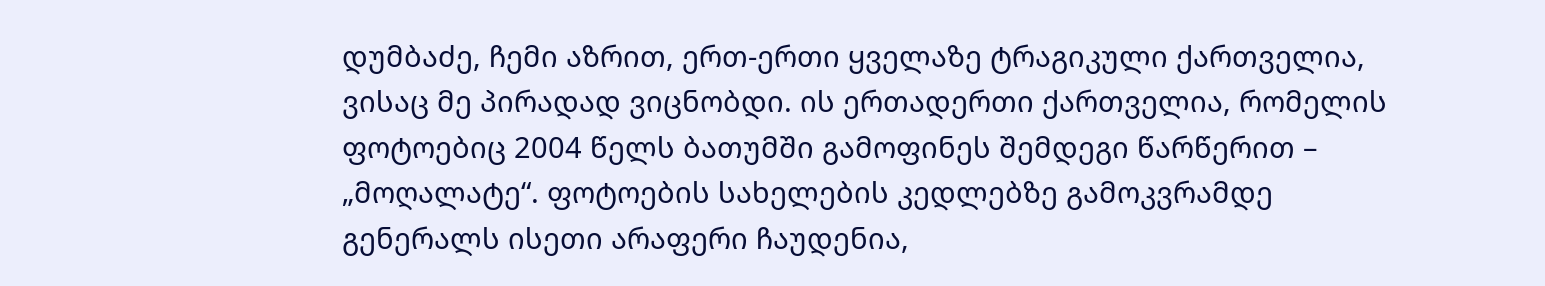დუმბაძე, ჩემი აზრით, ერთ-ერთი ყველაზე ტრაგიკული ქართველია, ვისაც მე პირადად ვიცნობდი. ის ერთადერთი ქართველია, რომელის ფოტოებიც 2004 წელს ბათუმში გამოფინეს შემდეგი წარწერით – „მოღალატე“. ფოტოების სახელების კედლებზე გამოკვრამდე გენერალს ისეთი არაფერი ჩაუდენია,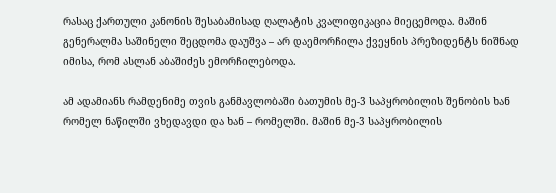რასაც ქართული კანონის შესაბამისად ღალატის კვალიფიკაცია მიეცემოდა. მაშინ გენერალმა საშინელი შეცდომა დაუშვა – არ დაემორჩილა ქვეყნის პრეზიდენტს ნიშნად იმისა, რომ ასლან აბაშიძეს ემორჩილებოდა.

ამ ადამიანს რამდენიმე თვის განმავლობაში ბათუმის მე-3 საპყრობილის შენობის ხან რომელ ნაწილში ვხედავდი და ხან – რომელში. მაშინ მე-3 საპყრობილის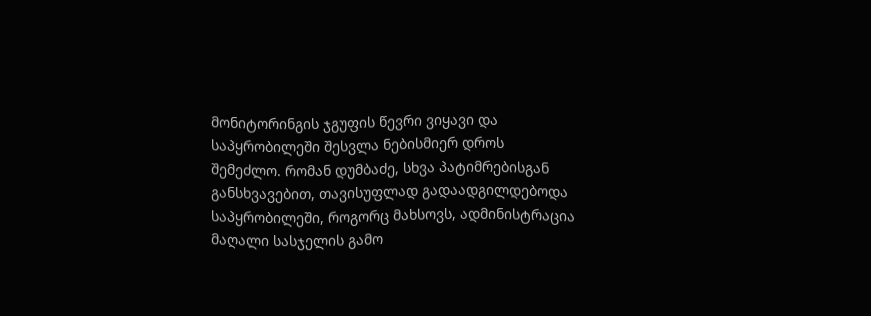მონიტორინგის ჯგუფის წევრი ვიყავი და საპყრობილეში შესვლა ნებისმიერ დროს შემეძლო. რომან დუმბაძე, სხვა პატიმრებისგან განსხვავებით, თავისუფლად გადაადგილდებოდა საპყრობილეში, როგორც მახსოვს, ადმინისტრაცია მაღალი სასჯელის გამო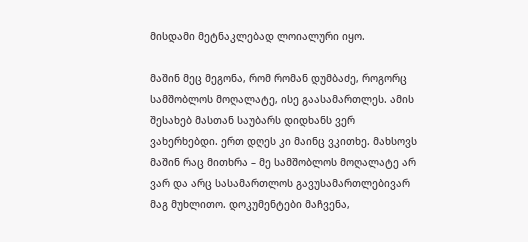მისდამი მეტნაკლებად ლოიალური იყო.

მაშინ მეც მეგონა, რომ რომან დუმბაძე, როგორც სამშობლოს მოღალატე, ისე გაასამართლეს. ამის შესახებ მასთან საუბარს დიდხანს ვერ ვახერხებდი. ერთ დღეს კი მაინც ვკითხე. მახსოვს მაშინ რაც მითხრა – მე სამშობლოს მოღალატე არ ვარ და არც სასამართლოს გავუსამართლებივარ მაგ მუხლითო. დოკუმენტები მაჩვენა,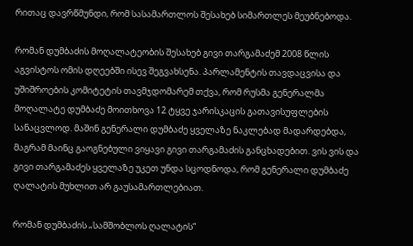რითაც დავრწმუნდი, რომ სასამართლოს შესახებ სიმართლეს მეუბნებოდა.

რომან დუმბაძის მოღალატეობის შესახებ გივი თარგამაძემ 2008 წლის აგვისტოს ომის დღეებში ისევ შეგვახსენა. პარლამენტის თავდაცვისა და უშიშროების კომიტეტის თავმჯდომარემ თქვა, რომ რუსმა გენერალმა მოღალატე დუმბაძე მოითხოვა 12 ტყვე ჯარისკაცის გათავისუფლების სანაცვლოდ. მაშინ გენერალი დუმბაძე ყველაზე ნაკლებად მადარდებდა, მაგრამ მაინც გაოგნებული ვიყავი გივი თარგამაძის განცხადებით. ვის ვის და გივი თარგამაძეს ყველაზე უკეთ უნდა სცოდნოდა, რომ გენერალი დუმბაძე ღალატის მუხლით არ გაუსამართლებიათ.

რომან დუმბაძის „სამშობლოს ღალატის“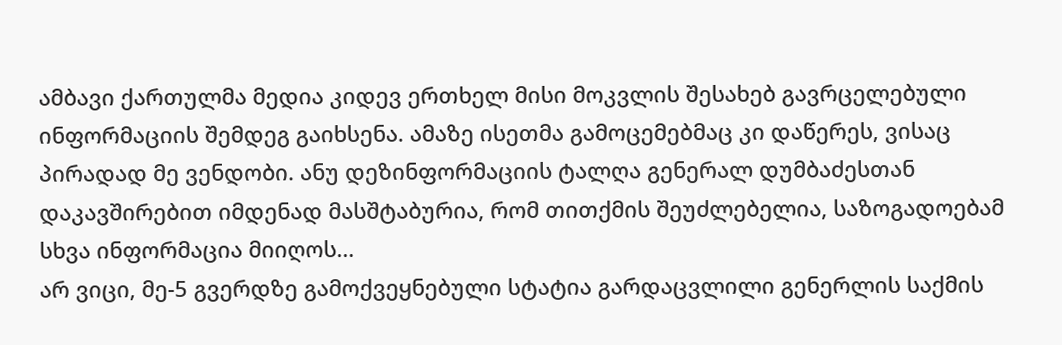ამბავი ქართულმა მედია კიდევ ერთხელ მისი მოკვლის შესახებ გავრცელებული ინფორმაციის შემდეგ გაიხსენა. ამაზე ისეთმა გამოცემებმაც კი დაწერეს, ვისაც პირადად მე ვენდობი. ანუ დეზინფორმაციის ტალღა გენერალ დუმბაძესთან დაკავშირებით იმდენად მასშტაბურია, რომ თითქმის შეუძლებელია, საზოგადოებამ სხვა ინფორმაცია მიიღოს…
არ ვიცი, მე-5 გვერდზე გამოქვეყნებული სტატია გარდაცვლილი გენერლის საქმის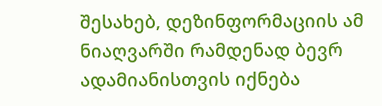შესახებ, დეზინფორმაციის ამ ნიაღვარში რამდენად ბევრ ადამიანისთვის იქნება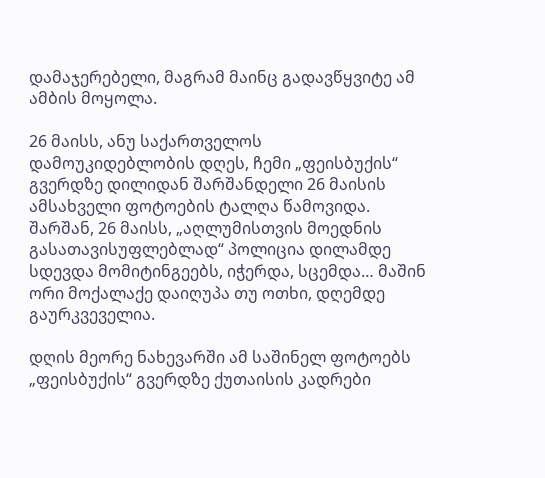დამაჯერებელი, მაგრამ მაინც გადავწყვიტე ამ ამბის მოყოლა.

26 მაისს, ანუ საქართველოს დამოუკიდებლობის დღეს, ჩემი „ფეისბუქის“ გვერდზე დილიდან შარშანდელი 26 მაისის ამსახველი ფოტოების ტალღა წამოვიდა. შარშან, 26 მაისს, „აღლუმისთვის მოედნის გასათავისუფლებლად“ პოლიცია დილამდე სდევდა მომიტინგეებს, იჭერდა, სცემდა… მაშინ ორი მოქალაქე დაიღუპა თუ ოთხი, დღემდე გაურკვეველია.

დღის მეორე ნახევარში ამ საშინელ ფოტოებს „ფეისბუქის“ გვერდზე ქუთაისის კადრები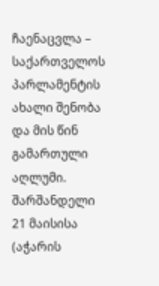ჩაენაცვლა –  საქართველოს პარლამენტის ახალი შენობა და მის წინ გამართული აღლუმი. შარშანდელი 21 მაისისა (აჭარის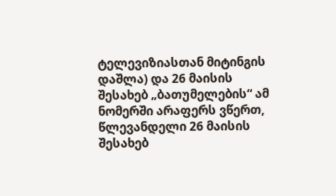ტელევიზიასთან მიტინგის დაშლა) და 26 მაისის შესახებ „ბათუმელების“ ამ ნომერში არაფერს ვწერთ, წლევანდელი 26 მაისის შესახებ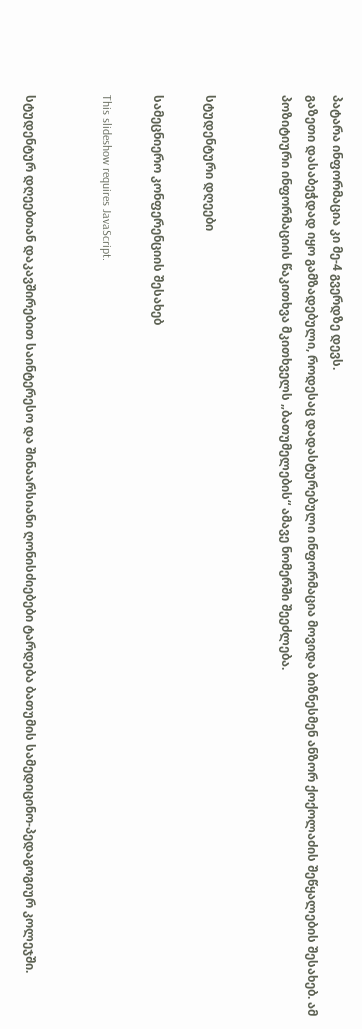პატარა ინფორმაცია კი მე-4 გვერდზე დევს.
გაზეთი დასაბეჭდად იყო გამზადებული, როდესაც დადასტურებული ინფორმაცია მოვიდა ბიზნესმენ ანზორ ქოქოლაძის შეწყალების შესახებ. ამ პოზიტიური ინფორმაციის წაკითხვა მკითხველს „ბათუმელების“ ამავე ნომერში შეეძლება.


სტუდენტური დღეები

სამეცნიერო კონფერენციის შესახებ

This slideshow requires JavaScript.


სტუდენტურ დღეებთან დაკავშირებით საინტერესო და შინაარსიანი ღონისძიებები ტარდება ბათუმის სამედიცინო-პედაგოგიურ კოლეჯში.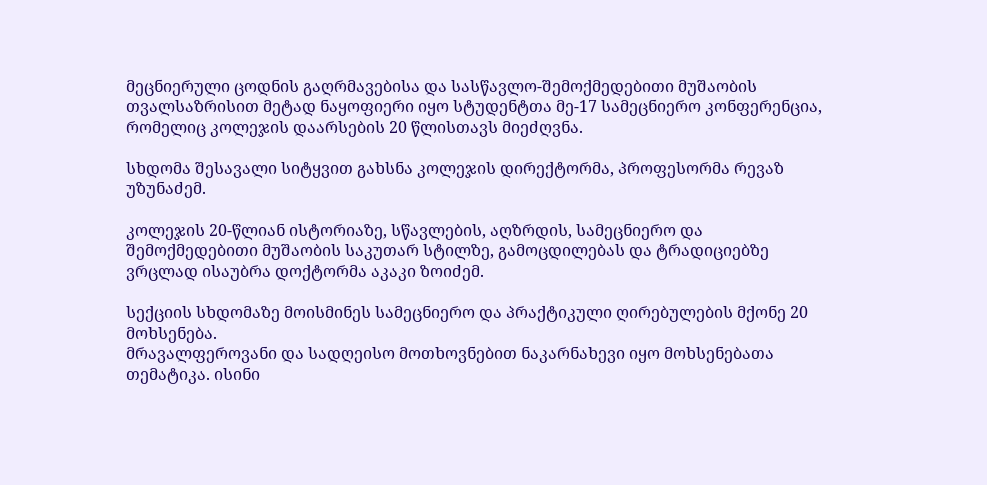მეცნიერული ცოდნის გაღრმავებისა და სასწავლო-შემოქმედებითი მუშაობის თვალსაზრისით მეტად ნაყოფიერი იყო სტუდენტთა მე-17 სამეცნიერო კონფერენცია, რომელიც კოლეჯის დაარსების 20 წლისთავს მიეძღვნა.

სხდომა შესავალი სიტყვით გახსნა კოლეჯის დირექტორმა, პროფესორმა რევაზ უზუნაძემ.

კოლეჯის 20-წლიან ისტორიაზე, სწავლების, აღზრდის, სამეცნიერო და შემოქმედებითი მუშაობის საკუთარ სტილზე, გამოცდილებას და ტრადიციებზე ვრცლად ისაუბრა დოქტორმა აკაკი ზოიძემ.

სექციის სხდომაზე მოისმინეს სამეცნიერო და პრაქტიკული ღირებულების მქონე 20 მოხსენება.
მრავალფეროვანი და სადღეისო მოთხოვნებით ნაკარნახევი იყო მოხსენებათა თემატიკა. ისინი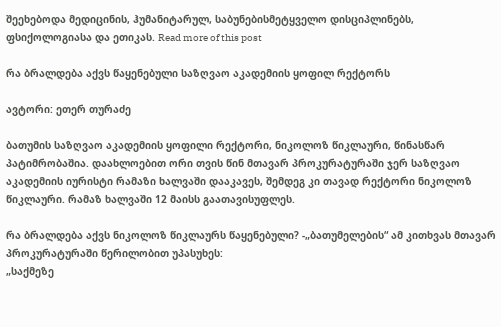შეეხებოდა მედიცინის, ჰუმანიტარულ, საბუნებისმეტყველო დისციპლინებს, ფსიქოლოგიასა და ეთიკას. Read more of this post

რა ბრალდება აქვს წაყენებული საზღვაო აკადემიის ყოფილ რექტორს

ავტორი: ეთერ თურაძე

ბათუმის საზღვაო აკადემიის ყოფილი რექტორი, ნიკოლოზ წიკლაური, წინასწარ პატიმრობაშია. დაახლოებით ორი თვის წინ მთავარ პროკურატურაში ჯერ საზღვაო აკადემიის იურისტი რამაზი ხალვაში დააკავეს, შემდეგ კი თავად რექტორი ნიკოლოზ წიკლაური. რამაზ ხალვაში 12 მაისს გაათავისუფლეს.

რა ბრალდება აქვს ნიკოლოზ წიკლაურს წაყენებული? -„ბათუმელების“ ამ კითხვას მთავარ პროკურატურაში წერილობით უპასუხეს:
„საქმეზე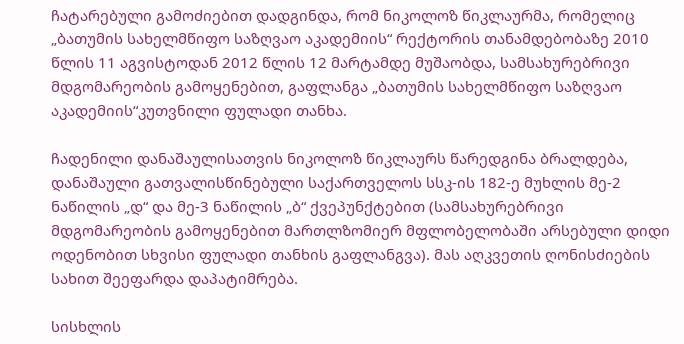ჩატარებული გამოძიებით დადგინდა, რომ ნიკოლოზ წიკლაურმა, რომელიც „ბათუმის სახელმწიფო საზღვაო აკადემიის“ რექტორის თანამდებობაზე 2010 წლის 11 აგვისტოდან 2012 წლის 12 მარტამდე მუშაობდა, სამსახურებრივი მდგომარეობის გამოყენებით, გაფლანგა „ბათუმის სახელმწიფო საზღვაო აკადემიის“კუთვნილი ფულადი თანხა.

ჩადენილი დანაშაულისათვის ნიკოლოზ წიკლაურს წარედგინა ბრალდება, დანაშაული გათვალისწინებული საქართველოს სსკ-ის 182-ე მუხლის მე-2 ნაწილის „დ“ და მე-3 ნაწილის „ბ“ ქვეპუნქტებით (სამსახურებრივი მდგომარეობის გამოყენებით მართლზომიერ მფლობელობაში არსებული დიდი ოდენობით სხვისი ფულადი თანხის გაფლანგვა). მას აღკვეთის ღონისძიების სახით შეეფარდა დაპატიმრება.

სისხლის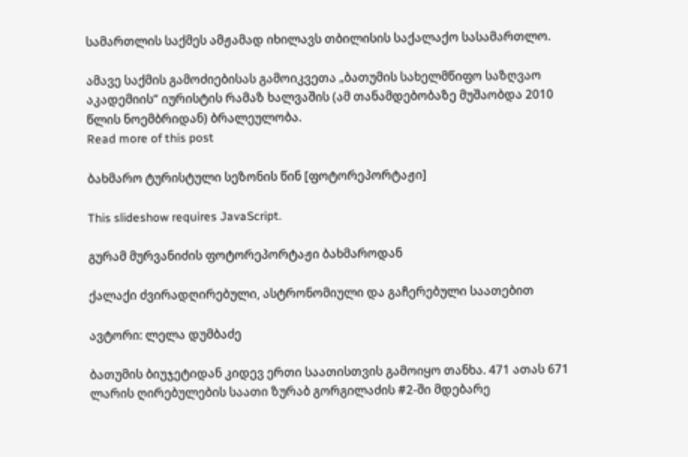სამართლის საქმეს ამჟამად იხილავს თბილისის საქალაქო სასამართლო.

ამავე საქმის გამოძიებისას გამოიკვეთა „ბათუმის სახელმწიფო საზღვაო აკადემიის“ იურისტის რამაზ ხალვაშის (ამ თანამდებობაზე მუშაობდა 2010 წლის ნოემბრიდან) ბრალეულობა.
Read more of this post

ბახმარო ტურისტული სეზონის წინ [ფოტორეპორტაჟი]

This slideshow requires JavaScript.

გურამ მურვანიძის ფოტორეპორტაჟი ბახმაროდან

ქალაქი ძვირადღირებული, ასტრონომიული და გაჩერებული საათებით

ავტორი: ლელა დუმბაძე

ბათუმის ბიუჯეტიდან კიდევ ერთი საათისთვის გამოიყო თანხა. 471 ათას 671 ლარის ღირებულების საათი ზურაბ გორგილაძის #2-ში მდებარე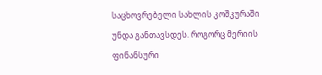საცხოვრებელი სახლის კოშკურაში უნდა განთავსდეს. როგორც მერიის ფინანსური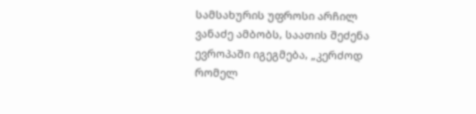სამსახურის უფროსი არჩილ ვანაძე ამბობს, საათის შეძენა ევროპაში იგეგმება, „კერძოდ რომელ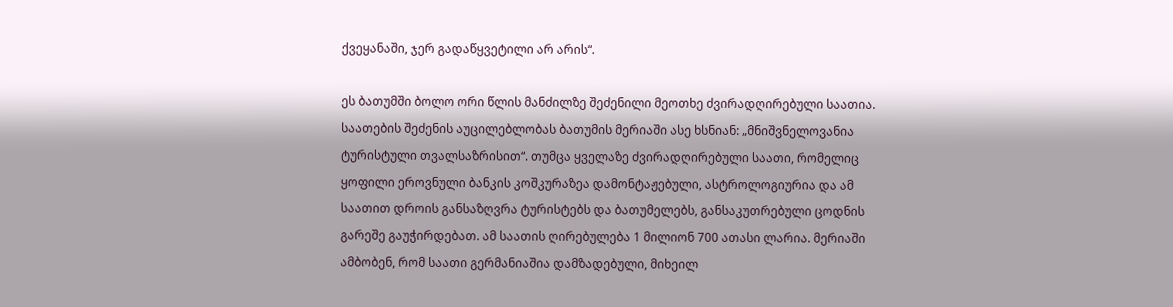ქვეყანაში, ჯერ გადაწყვეტილი არ არის“.

ეს ბათუმში ბოლო ორი წლის მანძილზე შეძენილი მეოთხე ძვირადღირებული საათია. საათების შეძენის აუცილებლობას ბათუმის მერიაში ასე ხსნიან: „მნიშვნელოვანია ტურისტული თვალსაზრისით“. თუმცა ყველაზე ძვირადღირებული საათი, რომელიც ყოფილი ეროვნული ბანკის კოშკურაზეა დამონტაჟებული, ასტროლოგიურია და ამ საათით დროის განსაზღვრა ტურისტებს და ბათუმელებს, განსაკუთრებული ცოდნის გარეშე გაუჭირდებათ. ამ საათის ღირებულება 1 მილიონ 700 ათასი ლარია. მერიაში ამბობენ, რომ საათი გერმანიაშია დამზადებული, მიხეილ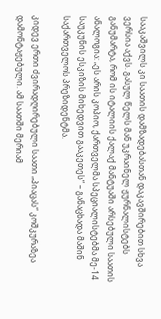სააკაშვილს კი საათის დამზადებასთან დაკავშირებით სხვა ვერსია აქვს. გასულ წელს მან უკრაინელ ჟურნალისტებს განუმარტა, რომ ის იტალიის ქალაქ მანტუაში არსებული საათის ანალოგია: „ეს არის კოპიო, ქართველმა სპეციალისტებმა მე-14 საუკუნის ესკიზის მიხედვით გააკეთეს“ – განაცხადა მაშინ საქართველოს პრეზიდენტმა.

კიდევ ერთი ძვირადღირებული საათი „პიაცას“ კოშკურაზეა დამონტაჟებული. ამ საათში მერიამ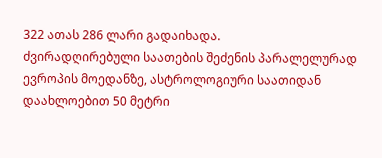322 ათას 286 ლარი გადაიხადა.
ძვირადღირებული საათების შეძენის პარალელურად ევროპის მოედანზე, ასტროლოგიური საათიდან დაახლოებით 50 მეტრი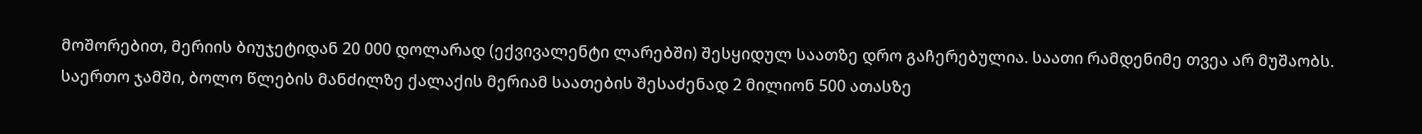მოშორებით, მერიის ბიუჯეტიდან 20 000 დოლარად (ექვივალენტი ლარებში) შესყიდულ საათზე დრო გაჩერებულია. საათი რამდენიმე თვეა არ მუშაობს.
საერთო ჯამში, ბოლო წლების მანძილზე ქალაქის მერიამ საათების შესაძენად 2 მილიონ 500 ათასზე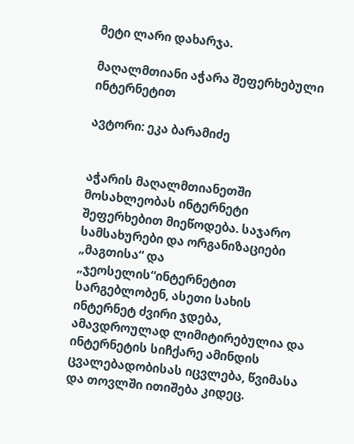მეტი ლარი დახარჯა.

მაღალმთიანი აჭარა შეფერხებული ინტერნეტით

ავტორი: ეკა ბარამიძე


აჭარის მაღალმთიანეთში მოსახლეობას ინტერნეტი შეფერხებით მიეწოდება. საჯარო სამსახურები და ორგანიზაციები „მაგთისა“ და „ჯეოსელის“ინტერნეტით სარგებლობენ, ასეთი სახის ინტერნეტ ძვირი ჯდება, ამავდროულად ლიმიტირებულია და ინტერნეტის სიჩქარე ამინდის ცვალებადობისას იცვლება, წვიმასა და თოვლში ითიშება კიდეც.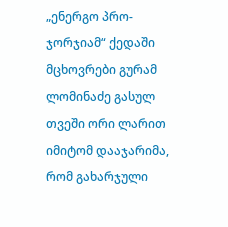„ენერგო პრო-ჯორჯიამ“ ქედაში მცხოვრები გურამ ლომინაძე გასულ თვეში ორი ლარით იმიტომ დააჯარიმა, რომ გახარჯული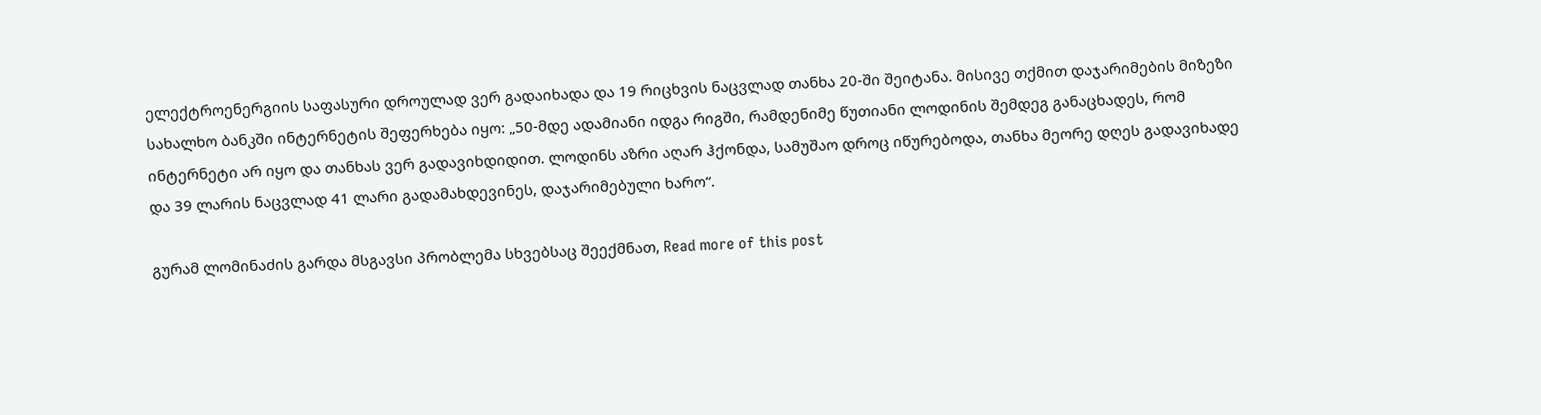ელექტროენერგიის საფასური დროულად ვერ გადაიხადა და 19 რიცხვის ნაცვლად თანხა 20-ში შეიტანა. მისივე თქმით დაჯარიმების მიზეზი სახალხო ბანკში ინტერნეტის შეფერხება იყო: „50-მდე ადამიანი იდგა რიგში, რამდენიმე წუთიანი ლოდინის შემდეგ განაცხადეს, რომ ინტერნეტი არ იყო და თანხას ვერ გადავიხდიდით. ლოდინს აზრი აღარ ჰქონდა, სამუშაო დროც იწურებოდა, თანხა მეორე დღეს გადავიხადე და 39 ლარის ნაცვლად 41 ლარი გადამახდევინეს, დაჯარიმებული ხარო“.

გურამ ლომინაძის გარდა მსგავსი პრობლემა სხვებსაც შეექმნათ, Read more of this post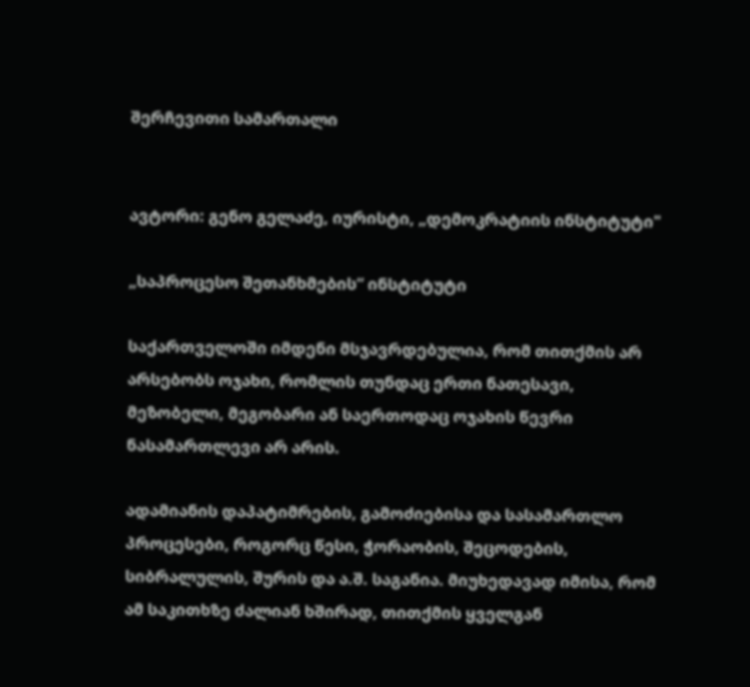შერჩევითი სამართალი


ავტორი: გენო გელაძე, იურისტი, „დემოკრატიის ინსტიტუტი"

„საპროცესო შეთანხმების“ ინსტიტუტი

საქართველოში იმდენი მსჯავრდებულია, რომ თითქმის არ არსებობს ოჯახი, რომლის თუნდაც ერთი ნათესავი, მეზობელი, მეგობარი ან საერთოდაც ოჯახის წევრი ნასამართლევი არ არის.

ადამიანის დაპატიმრების, გამოძიებისა და სასამართლო პროცესები, როგორც წესი, ჭორაობის, შეცოდების, სიბრალულის, შურის და ა.შ. საგანია. მიუხედავად იმისა, რომ ამ საკითხზე ძალიან ხშირად, თითქმის ყველგან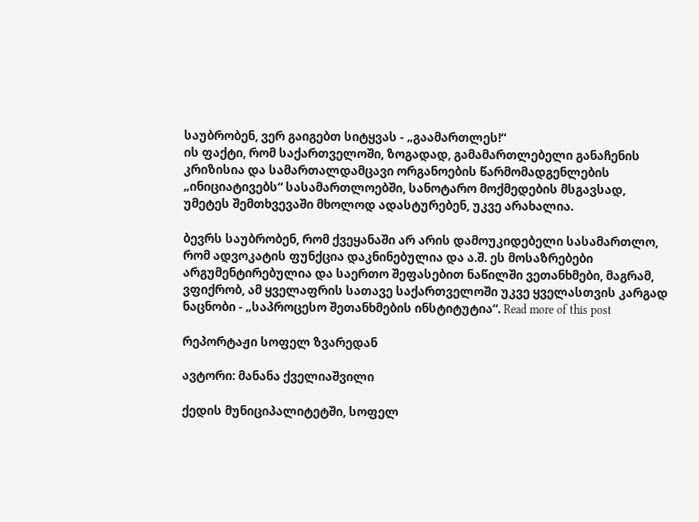საუბრობენ, ვერ გაიგებთ სიტყვას - „გაამართლეს!“
ის ფაქტი, რომ საქართველოში, ზოგადად, გამამართლებელი განაჩენის კრიზისია და სამართალდამცავი ორგანოების წარმომადგენლების „ინიციატივებს“ სასამართლოებში, სანოტარო მოქმედების მსგავსად, უმეტეს შემთხვევაში მხოლოდ ადასტურებენ, უკვე არახალია.

ბევრს საუბრობენ, რომ ქვეყანაში არ არის დამოუკიდებელი სასამართლო, რომ ადვოკატის ფუნქცია დაკნინებულია და ა.შ. ეს მოსაზრებები არგუმენტირებულია და საერთო შეფასებით ნაწილში ვეთანხმები, მაგრამ, ვფიქრობ, ამ ყველაფრის სათავე საქართველოში უკვე ყველასთვის კარგად ნაცნობი - „საპროცესო შეთანხმების ინსტიტუტია“. Read more of this post

რეპორტაჟი სოფელ ზვარედან

ავტორი: მანანა ქველიაშვილი

ქედის მუნიციპალიტეტში, სოფელ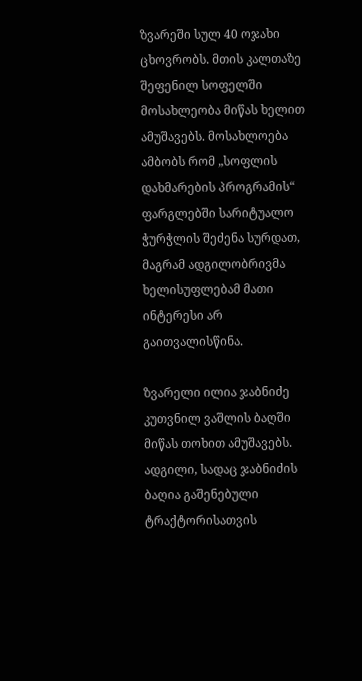ზვარეში სულ 40 ოჯახი ცხოვრობს. მთის კალთაზე შეფენილ სოფელში მოსახლეობა მიწას ხელით ამუშავებს. მოსახლოება ამბობს რომ „სოფლის დახმარების პროგრამის“ ფარგლებში სარიტუალო ჭურჭლის შეძენა სურდათ, მაგრამ ადგილობრივმა ხელისუფლებამ მათი ინტერესი არ გაითვალისწინა.

ზვარელი ილია ჯაბნიძე კუთვნილ ვაშლის ბაღში მიწას თოხით ამუშავებს. ადგილი, სადაც ჯაბნიძის ბაღია გაშენებული ტრაქტორისათვის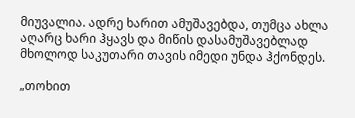მიუვალია. ადრე ხარით ამუშავებდა, თუმცა ახლა აღარც ხარი ჰყავს და მიწის დასამუშავებლად მხოლოდ საკუთარი თავის იმედი უნდა ჰქონდეს.

„თოხით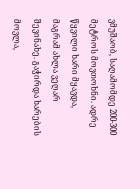ვმუშაობ, საღამომდე 200-300 მეტროს მოვთოხნი. ადრე წყვილი ხარი მყავდა, მაგრამ ახლა ვეღარ შევინახე. გაჭირდა ხარების მოვლა,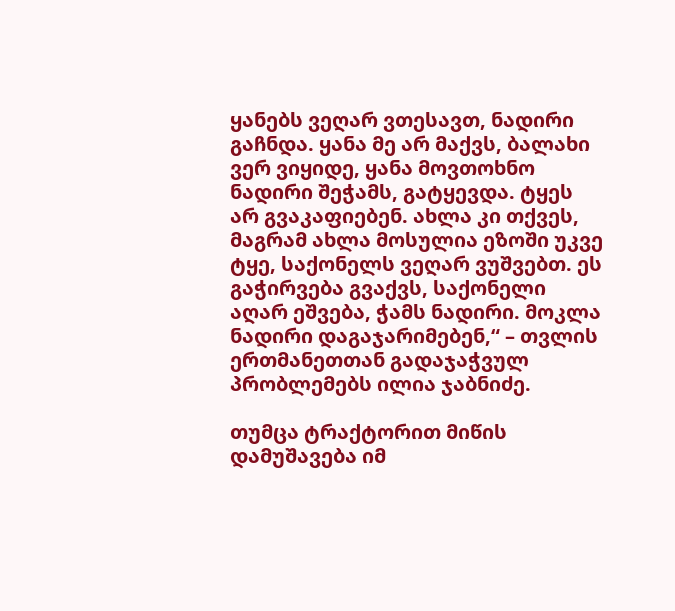ყანებს ვეღარ ვთესავთ, ნადირი გაჩნდა. ყანა მე არ მაქვს, ბალახი ვერ ვიყიდე, ყანა მოვთოხნო ნადირი შეჭამს, გატყევდა. ტყეს არ გვაკაფიებენ. ახლა კი თქვეს, მაგრამ ახლა მოსულია ეზოში უკვე ტყე, საქონელს ვეღარ ვუშვებთ. ეს გაჭირვება გვაქვს, საქონელი აღარ ეშვება, ჭამს ნადირი. მოკლა ნადირი დაგაჯარიმებენ,“ – თვლის ერთმანეთთან გადაჯაჭვულ პრობლემებს ილია ჯაბნიძე.

თუმცა ტრაქტორით მიწის დამუშავება იმ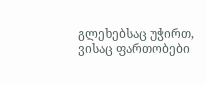გლეხებსაც უჭირთ, ვისაც ფართობები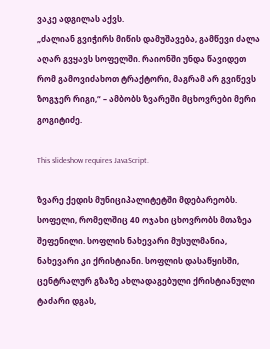ვაკე ადგილას აქვს.
„ძალიან გვიჭირს მიწის დამუშავება, გამწევი ძალა აღარ გვყავს სოფელში. რაიონში უნდა წავიდეთ რომ გამოვიძახოთ ტრაქტორი, მაგრამ არ გვიწევს ზოგჯერ რიგი,“ – ამბობს ზვარეში მცხოვრები მერი გოგიტიძე.

This slideshow requires JavaScript.

ზვარე ქედის მუნიციპალიტეტში მდებარეობს. სოფელი, რომელშიც 40 ოჯახი ცხოვრობს მთაზეა შეფენილი. სოფლის ნახევარი მუსულმანია, ნახევარი კი ქრისტიანი. სოფლის დასაწყისში, ცენტრალურ გზაზე ახლადაგებული ქრისტიანული ტაძარი დგას,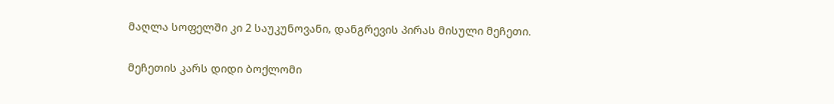მაღლა სოფელში კი 2 საუკუნოვანი, დანგრევის პირას მისული მეჩეთი.

მეჩეთის კარს დიდი ბოქლომი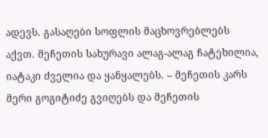ადევს. გასაღები სოფლის მაცხოვრებლებს აქვთ. მეჩეთის სახურავი ალაგ-ალაგ ჩატეხილია, იატაკი ძველია და ყანყალებს. – მეჩეთის კარს მერი გოგიტიძე გვიღებს და მეჩეთის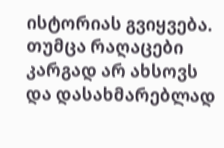ისტორიას გვიყვება. თუმცა რაღაცები კარგად არ ახსოვს და დასახმარებლად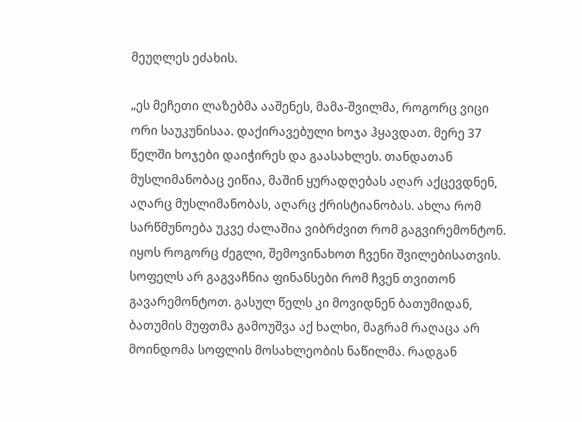მეუღლეს ეძახის.

„ეს მეჩეთი ლაზებმა ააშენეს, მამა-შვილმა, როგორც ვიცი ორი საუკუნისაა. დაქირავებული ხოჯა ჰყავდათ. მერე 37 წელში ხოჯები დაიჭირეს და გაასახლეს. თანდათან მუსლიმანობაც ეიწია, მაშინ ყურადღებას აღარ აქცევდნენ, აღარც მუსლიმანობას, აღარც ქრისტიანობას. ახლა რომ სარწმუნოება უკვე ძალაშია ვიბრძვით რომ გაგვირემონტონ. იყოს როგორც ძეგლი, შემოვინახოთ ჩვენი შვილებისათვის. სოფელს არ გაგვაჩნია ფინანსები რომ ჩვენ თვითონ გავარემონტოთ. გასულ წელს კი მოვიდნენ ბათუმიდან, ბათუმის მუფთმა გამოუშვა აქ ხალხი, მაგრამ რაღაცა არ მოინდომა სოფლის მოსახლეობის ნაწილმა. რადგან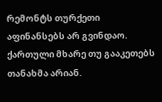რემონტს თურქეთი აფინანსებს არ გვინდაო. ქართული მხარე თუ გააკეთებს თანახმა არიან.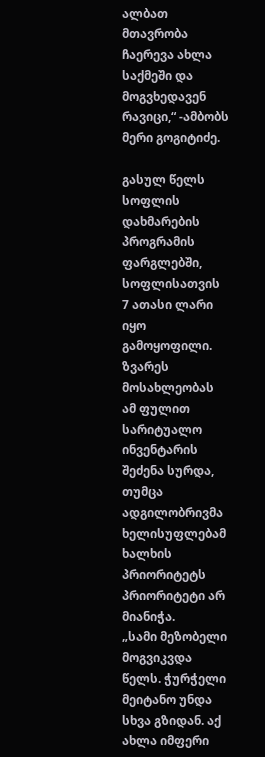ალბათ მთავრობა ჩაერევა ახლა საქმეში და მოგვხედავენ რავიცი,“ -ამბობს მერი გოგიტიძე.

გასულ წელს სოფლის დახმარების პროგრამის ფარგლებში, სოფლისათვის 7 ათასი ლარი იყო გამოყოფილი. ზვარეს მოსახლეობას ამ ფულით სარიტუალო ინვენტარის შეძენა სურდა, თუმცა ადგილობრივმა ხელისუფლებამ ხალხის პრიორიტეტს პრიორიტეტი არ მიანიჭა.
„სამი მეზობელი მოგვიკვდა წელს. ჭურჭელი მეიტანო უნდა სხვა გზიდან. აქ ახლა იმფერი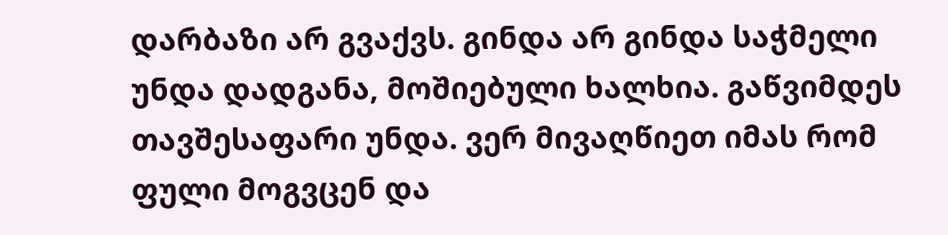დარბაზი არ გვაქვს. გინდა არ გინდა საჭმელი უნდა დადგანა, მოშიებული ხალხია. გაწვიმდეს თავშესაფარი უნდა. ვერ მივაღწიეთ იმას რომ ფული მოგვცენ და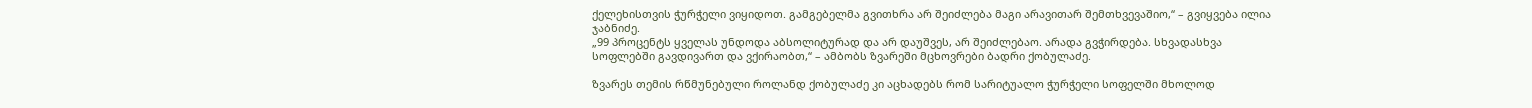ქელეხისთვის ჭურჭელი ვიყიდოთ. გამგებელმა გვითხრა არ შეიძლება მაგი არავითარ შემთხვევაშიო,“ – გვიყვება ილია ჯაბნიძე.
„99 პროცენტს ყველას უნდოდა აბსოლიტურად და არ დაუშვეს, არ შეიძლებაო. არადა გვჭირდება. სხვადასხვა სოფლებში გავდივართ და ვქირაობთ,“ – ამბობს ზვარეში მცხოვრები ბადრი ქობულაძე.

ზვარეს თემის რწმუნებული როლანდ ქობულაძე კი აცხადებს რომ სარიტუალო ჭურჭელი სოფელში მხოლოდ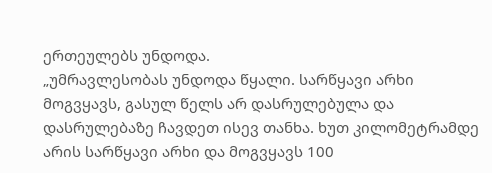ერთეულებს უნდოდა.
„უმრავლესობას უნდოდა წყალი. სარწყავი არხი მოგვყავს, გასულ წელს არ დასრულებულა და დასრულებაზე ჩავდეთ ისევ თანხა. ხუთ კილომეტრამდე არის სარწყავი არხი და მოგვყავს 100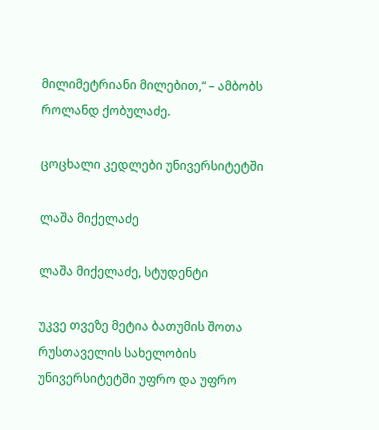მილიმეტრიანი მილებით,“ – ამბობს როლანდ ქობულაძე.

ცოცხალი კედლები უნივერსიტეტში

ლაშა მიქელაძე

ლაშა მიქელაძე, სტუდენტი

უკვე თვეზე მეტია ბათუმის შოთა რუსთაველის სახელობის უნივერსიტეტში უფრო და უფრო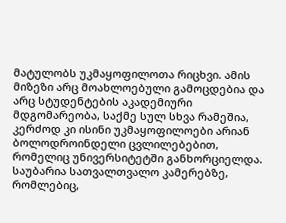მატულობს უკმაყოფილოთა რიცხვი. ამის მიზეზი არც მოახლოებული გამოცდებია და არც სტუდენტების აკადემიური მდგომარეობა, საქმე სულ სხვა რამეშია, კერძოდ კი ისინი უკმაყოფილოები არიან ბოლოდროინდელი ცვლილებებით, რომელიც უნივერსიტეტში განხორციელდა. საუბარია სათვალთვალო კამერებზე, რომლებიც,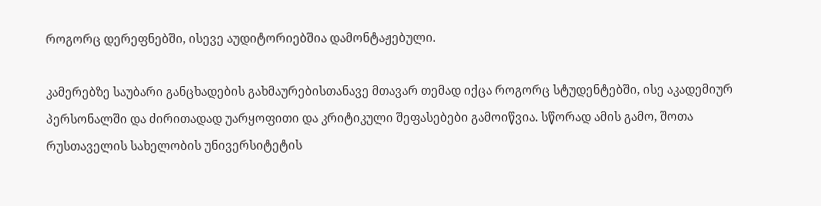როგორც დერეფნებში, ისევე აუდიტორიებშია დამონტაჟებული.

კამერებზე საუბარი განცხადების გახმაურებისთანავე მთავარ თემად იქცა როგორც სტუდენტებში, ისე აკადემიურ პერსონალში და ძირითადად უარყოფითი და კრიტიკული შეფასებები გამოიწვია. სწორად ამის გამო, შოთა რუსთაველის სახელობის უნივერსიტეტის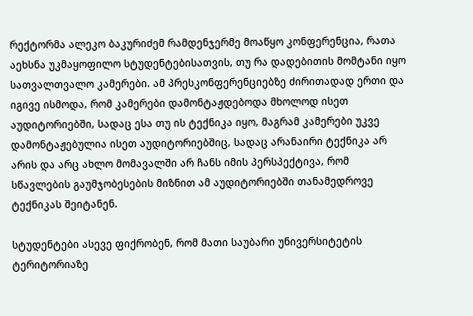რექტორმა ალეკო ბაკურიძემ რამდენჯერმე მოაწყო კონფერენცია, რათა აეხსნა უკმაყოფილო სტუდენტებისათვის, თუ რა დადებითის მომტანი იყო სათვალთვალო კამერები. ამ პრესკონფერენციებზე ძირითადად ერთი და იგივე ისმოდა, რომ კამერები დამონტაჟდებოდა მხოლოდ ისეთ აუდიტორიებში, სადაც ესა თუ ის ტექნიკა იყო, მაგრამ კამერები უკვე დამონტაჟებულია ისეთ აუდიტორიებშიც, სადაც არანაირი ტექნიკა არ არის და არც ახლო მომავალში არ ჩანს იმის პერსპექტივა, რომ სწავლების გაუმჯობესების მიზნით ამ აუდიტორიებში თანამედროვე ტექნიკას შეიტანენ.

სტუდენტები ასევე ფიქრობენ, რომ მათი საუბარი უნივერსიტეტის ტერიტორიაზე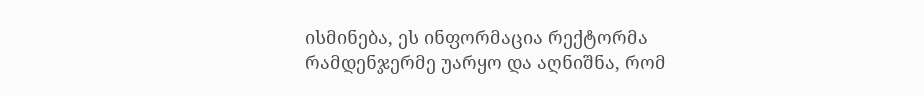ისმინება, ეს ინფორმაცია რექტორმა რამდენჯერმე უარყო და აღნიშნა, რომ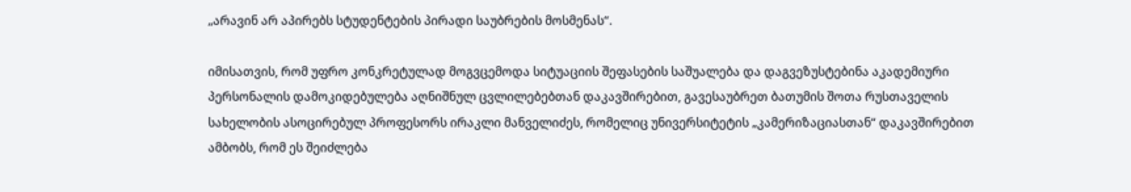„არავინ არ აპირებს სტუდენტების პირადი საუბრების მოსმენას“.

იმისათვის, რომ უფრო კონკრეტულად მოგვცემოდა სიტუაციის შეფასების საშუალება და დაგვეზუსტებინა აკადემიური პერსონალის დამოკიდებულება აღნიშნულ ცვლილებებთან დაკავშირებით, გავესაუბრეთ ბათუმის შოთა რუსთაველის სახელობის ასოცირებულ პროფესორს ირაკლი მანველიძეს, რომელიც უნივერსიტეტის „კამერიზაციასთან“ დაკავშირებით ამბობს, რომ ეს შეიძლება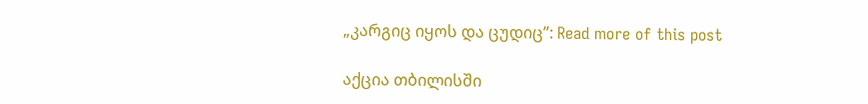„კარგიც იყოს და ცუდიც”: Read more of this post

აქცია თბილისში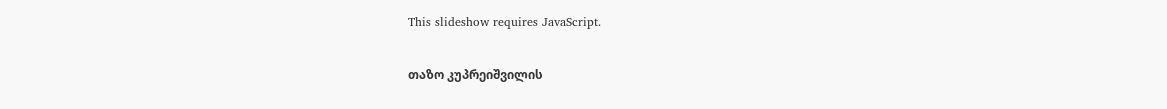This slideshow requires JavaScript.

თაზო კუპრეიშვილის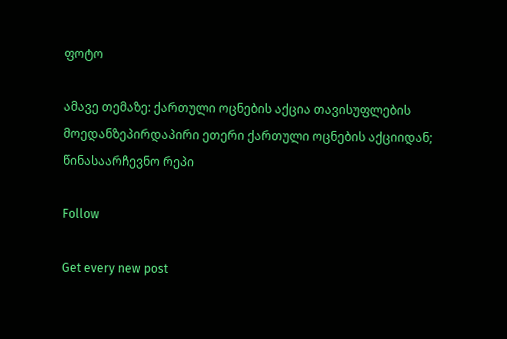ფოტო

ამავე თემაზე: ქართული ოცნების აქცია თავისუფლების მოედანზეპირდაპირი ეთერი ქართული ოცნების აქციიდან; წინასაარჩევნო რეპი

Follow

Get every new post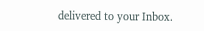delivered to your Inbox.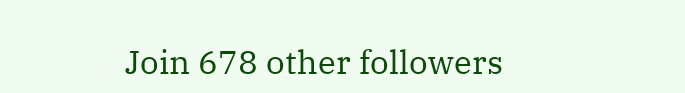Join 678 other followers